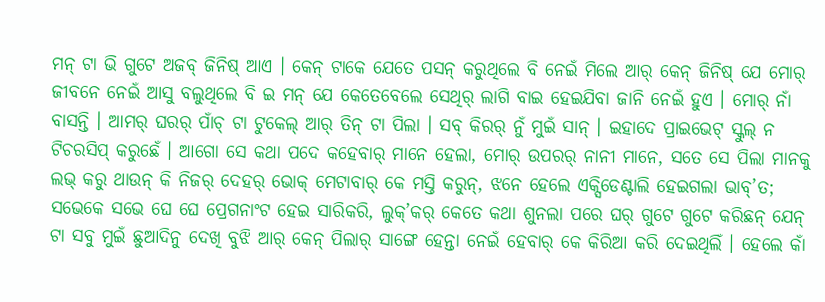ମନ୍ ଟା ଭି ଗୁଟେ ଅଜବ୍ ଜିନିଷ୍ ଆଏ । କେନ୍ ଟାକେ ଯେତେ ପସନ୍ କରୁଥିଲେ ବି ନେଇଁ ମିଲେ ଆର୍ କେନ୍ ଜିନିଷ୍ ଯେ ମୋର୍ ଜୀବନେ ନେଇଁ ଆସୁ ବଲୁଥିଲେ ବି ଇ ମନ୍ ଯେ କେତେବେଲେ ସେଥିର୍ ଲାଗି ବାଇ ହେଇଯିବା ଜାନି ନେଇଁ ହୁଏ । ମୋର୍ ନାଁ ବାସନ୍ତି । ଆମର୍ ଘରର୍ ପାଁଚ୍ ଟା ଟୁକେଲ୍ ଆର୍ ତିନ୍ ଟା ପିଲା । ସବ୍ କିରର୍ ନୁଁ ମୁଇଁ ସାନ୍ । ଇହାଦେ ପ୍ରାଇଭେଟ୍ ସ୍କୁଲ୍ ନ ଟିଚରସିପ୍ କରୁଛେଁ । ଆଗୋ ସେ କଥା ପଦେ କହେବାର୍ ମାନେ ହେଲା, ମୋର୍ ଉପରର୍ ନାନୀ ମାନେ, ସତେ ସେ ପିଲା ମାନକୁ ଲଭ୍ କରୁ ଥାଉନ୍ କି ନିଜର୍ ଦେହର୍ ଭୋକ୍ ମେଟାବାର୍ କେ ମସ୍ତି କରୁନ୍, ଝନେ ହେଲେ ଏକ୍ସିଡେଣ୍ଟାଲି ହେଇଗଲା ଭାବ୍’ତ; ସଭେକେ ସଭେ ଘେ ଘେ ପ୍ରେଗନାଂଟ ହେଇ ସାରିକରି, ଲୁକ୍’କର୍ କେତେ କଥା ଶୁନଲା ପରେ ଘର୍ ଗୁଟେ ଗୁଟେ କରିଛନ୍ ଯେନ୍ ଟା ସବୁ ମୁଇଁ ଛୁଆଦିନୁ ଦେଖି ବୁଝି ଆର୍ କେନ୍ ପିଲାର୍ ସାଙ୍ଗେ ହେନ୍ତା ନେଇଁ ହେବାର୍ କେ କିରିଆ କରି ଦେଇଥିଲିଁ । ହେଲେ କାଁ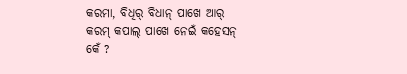କରମା, ବିଧିର୍ ବିଧାନ୍ ପାଖେ ଆର୍ କରମ୍ କପାଲ୍ ପାଖେ ନେଇଁ କହେସନ୍ କେଁ ?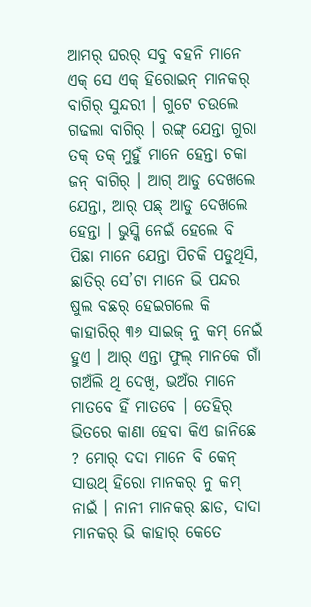ଆମର୍ ଘରର୍ ସବୁ ବହନି ମାନେ ଏକ୍ ସେ ଏକ୍ ହିରୋଇନ୍ ମାନକର୍ ବାଗିର୍ ସୁନ୍ଦରୀ । ଗୁଟେ ଚଉଲେ ଗଢଲା ବାଗିର୍ । ରଙ୍ଗ୍ ଯେନ୍ତା ଗୁରା ତକ୍ ତକ୍ ମୁହୁଁ ମାନେ ହେନ୍ତା ଚକା ଜନ୍ ବାଗିର୍ । ଆଗ୍ ଆଡୁ ଦେଖଲେ ଯେନ୍ତା, ଆର୍ ପଛ୍ ଆଡୁ ଦେଖଲେ ହେନ୍ତା । ଭୁସ୍କି ନେଇଁ ହେଲେ ବି ପିଛା ମାନେ ଯେନ୍ତା ପିଚକି ପଡୁଥିସି, ଛାତିର୍ ସେ’ଟା ମାନେ ଭି ପନ୍ଦର ଷୁଲ ବଛର୍ ହେଇଗଲେ କି କାହାରିର୍ ୩୬ ସାଇଜ୍ ନୁ କମ୍ ନେଇଁ ହୁଏ । ଆର୍ ଏନ୍ତା ଫୁଲ୍ ମାନକେ ଗାଁ ଗଅଁଲି ଥି ଦେଖି, ଭଅଁର ମାନେ ମାତବେ ହିଁ ମାତବେ । ତେହିର୍ ଭିତରେ କାଣା ହେବା କିଏ ଜାନିଛେ ? ମୋର୍ ଦଦା ମାନେ ବି କେନ୍ ସାଉଥ୍ ହିରୋ ମାନକର୍ ନୁ କମ୍ ନାଇଁ । ନାନୀ ମାନକର୍ ଛାଡ, ଦାଦା ମାନକର୍ ଭି କାହାର୍ କେତେ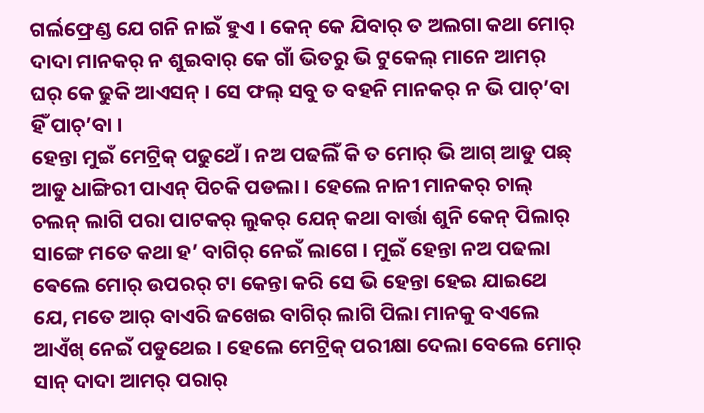ଗର୍ଲଫ୍ରେଣ୍ଡ ଯେ ଗନି ନାଇଁ ହୁଏ । କେନ୍ କେ ଯିବାର୍ ତ ଅଲଗା କଥା ମୋର୍ ଦାଦା ମାନକର୍ ନ ଶୁଇବାର୍ କେ ଗାଁ ଭିତରୁ ଭି ଟୁକେଲ୍ ମାନେ ଆମର୍ ଘର୍ କେ ଢୁକି ଆଏସନ୍ । ସେ ଫଲ୍ ସବୁ ତ ବହନି ମାନକର୍ ନ ଭି ପାଚ୍’ବା ହିଁ ପାଚ୍’ବା ।
ହେନ୍ତା ମୁଇଁ ମେଟ୍ରିକ୍ ପଢୁଥେଁ । ନଅ ପଢଲିଁ କି ତ ମୋର୍ ଭି ଆଗ୍ ଆଡୁ ପଛ୍ ଆଡୁ ଧାଙ୍ଗିରୀ ପାଏନ୍ ପିଚକି ପଡଲା । ହେଲେ ନାନୀ ମାନକର୍ ଚାଲ୍ ଚଲନ୍ ଲାଗି ପରା ପାଟକର୍ ଲୁକର୍ ଯେନ୍ କଥା ବାର୍ତ୍ତା ଶୁନି କେନ୍ ପିଲାର୍ ସାଙ୍ଗେ ମତେ କଥା ହ’ ବାଗିର୍ ନେଇଁ ଲାଗେ । ମୁଇଁ ହେନ୍ତା ନଅ ପଢଲା ଵେଲେ ମୋର୍ ଉପରର୍ ଟା କେନ୍ତା କରି ସେ ଭି ହେନ୍ତା ହେଇ ଯାଇଥେ ଯେ, ମତେ ଆର୍ ବାଏରି ଜଖେଇ ବାଗିର୍ ଲାଗି ପିଲା ମାନକୁ ବଏଲେ ଆଏଁଖ୍ ନେଇଁ ପଡୁଥେଇ । ହେଲେ ମେଟ୍ରିକ୍ ପରୀକ୍ଷା ଦେଲା ବେଲେ ମୋର୍ ସାନ୍ ଦାଦା ଆମର୍ ପରାର୍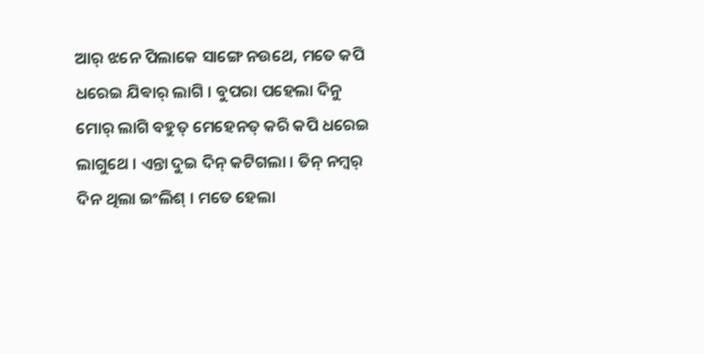ଆର୍ ଝନେ ପିଲାକେ ସାଙ୍ଗେ ନଉଥେ, ମତେ କପି ଧରେଇ ଯିଵାର୍ ଲାଗି । ବୁପରା ପହେଲା ଦିନୁ ମୋର୍ ଲାଗି ବହୁତ୍ ମେହେନତ୍ କରି କପି ଧରେଇ ଲାଗୁଥେ । ଏନ୍ତା ଦୁଇ ଦିନ୍ କଟିଗଲା । ତିନ୍ ନମ୍ବର୍ ଦିନ ଥିଲା ଇଂଲିଶ୍ । ମତେ ହେଲା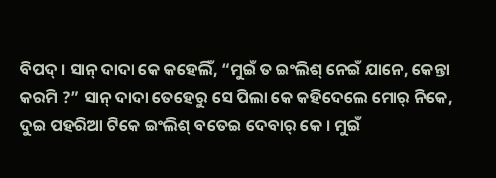ବିପଦ୍ । ସାନ୍ ଦାଦା କେ କହେଲିଁ, “ମୁଇଁ ତ ଇଂଲିଶ୍ ନେଇଁ ଯାନେ, କେନ୍ତା କରମି ?” ସାନ୍ ଦାଦା ତେହେରୁ ସେ ପିଲା କେ କହିଦେଲେ ମୋର୍ ନିକେ, ଦୁଇ ପହରିଆ ଟିକେ ଇଂଲିଶ୍ ବତେଇ ଦେବାର୍ କେ । ମୁଇଁ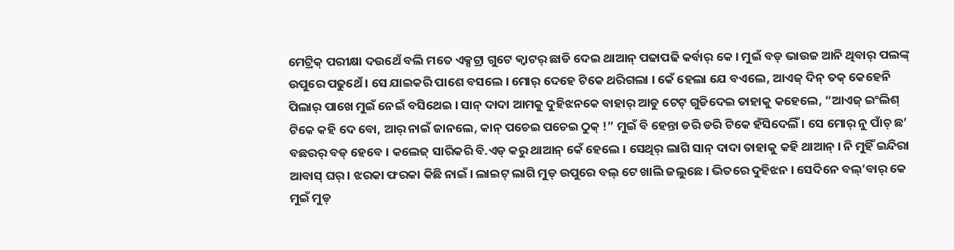ମେଟ୍ରିକ୍ ପରୀକ୍ଷା ଦଉଥେଁ ବଲି ମତେ ଏକ୍ସଟ୍ରା ଗୁଟେ କ୍ୱାଟର୍ ଛାଡି ଦେଇ ଥାଆନ୍ ପଢାପଢି କର୍ବାର୍ କେ । ମୁଇଁ ବଡ୍ ଭାଉଜ ଆନି ଥିବାର୍ ପଲଙ୍କ୍ ଉପୁରେ ପଢୁଥେଁ । ସେ ଯାଇକରି ପାଶେ ବସଲେ । ମୋର୍ ଦେହେ ଟିକେ ଥରିଗଲା । କେଁ ହେଲା ଯେ ବଏଲେ, ଆଏଜ୍ ଦିନ୍ ତକ୍ କେହେନି ପିଲାର୍ ପାଖେ ମୁଇଁ ନେଇଁ ବସିଥେଇ । ସାନ୍ ଦାଦା ଆମକୁ ଦୁହିଝନକେ ବାହାର୍ ଆଡୁ ଟେଟ୍ ଗୁଡିଦେଇ ତାହାକୁ କହେଲେ, “ଆଏଜ୍ ଇଂଲିଶ୍ ଟିକେ କହି ଦେ ବୋ, ଆର୍ ନାଇଁ ଜାନଲେ, କାନ୍ ପଚେଇ ପଚେଇ ଠୁକ୍ !” ମୁଇଁ ବି ହେନ୍ତା ଡରି ଡରି ଟିକେ ହଁସିଦେଲିଁ । ସେ ମୋର୍ ନୁ ପାଁଚ୍ ଛ’ ବଛରର୍ ବଡ୍ ହେବେ । କଲେଜ୍ ସାରିକରି ବି.ଏଡ୍ କରୁ ଥାଆନ୍ କେଁ ହେଲେ । ସେଥିର୍ ଲାଗି ସାନ୍ ଦାଦା ତାହାକୁ କହି ଥାଆନ୍ । ନି ମୁହିଁ ଇନ୍ଦିରା ଆବାସ୍ ଘର୍ । ଝରକା ଫରକା କିଛି ନାଇଁ । ଲାଇଟ୍ ଲାଗି ମୁଡ୍ ଉପୁରେ ବଲ୍ ଟେ ଖାଲି ଜଲୁଛେ । ଭିତରେ ଦୁହିଝନ । ସେଦିନେ ବଲ୍’ବାର୍ କେ ମୁଇଁ ମୁଡ୍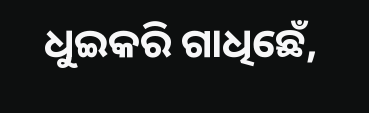ଧୁଇକରି ଗାଧିଛେଁ,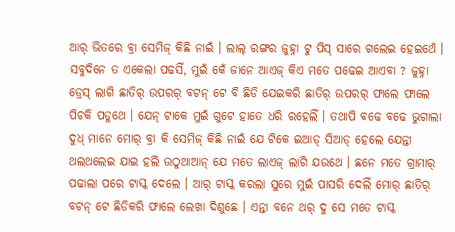ଆର୍ ଭିତରେ ବ୍ରା ସେମିଜ୍ କିଛି ନାଇଁ । ଲାଲ୍ ରଙ୍ଗର ଜୁହ୍ନା ଟୁ ପିସ୍ ସାରେ ଗଲେଇ ହେଇଥେଁ । ସବୁଦିନେ ତ ଏକେଲା ପଢସିଁ, ମୁଇଁ କେଁ ଜାନେ ଆଏଜ୍ କିଏ ମତେ ପଢେଇ ଆଏବା ? ଜୁହ୍ନା ଡ୍ରେସ୍ ଲାଗି ଛାତିର୍ ଉପରର୍ ବଟନ୍ ଟେ ବି ଛିଡି ଯେଇକରି ଛାତିର୍ ଉପରର୍ ଫାଲେ ଫାଲେ ପିଚକି ପଡୁଥେ । ଯେନ୍ ଟାକେ ମୁଇଁ ଗୁଟେ ହାତେ ଧରି ରହେଲିଁ । ତଥାପି ବଢେ ବଢେ ଭୁଗାଲା ଦୁଧ୍ ମାନେ ମୋର୍ ବ୍ରା କି ସେମିଜ୍ କିଛି ନାଇଁ ଯେ ଟିକେ ଇଆଡ୍ ସିଆଡ୍ ହେଲେ ଯେନ୍ତା ଥଲଥଲେଇ ଯାଇ ହଲି ଉଠୁଥାଆନ୍ ଯେ ମତେ ଲାଏଜ୍ ଲାଗି ଯଉଥେ । ଛନେ ମତେ ଗ୍ରାମାର୍ ପଢାଲା ପରେ ଟାସ୍କ ଦେଲେ । ଆର୍ ଟାସ୍କ କରଲା ସୁରେ ମୁଇଁ ପାସରି ଦେଲିଁ ମୋର୍ ଛାତିର୍ ବଟନ୍ ଟେ ଛିଡିକରି ଫାଲେ ଲେଖା ଦିଶୁଛେ । ଏନ୍ତା ବନେ ଥର୍ ଦୁ ସେ ମତେ ଟାସ୍କ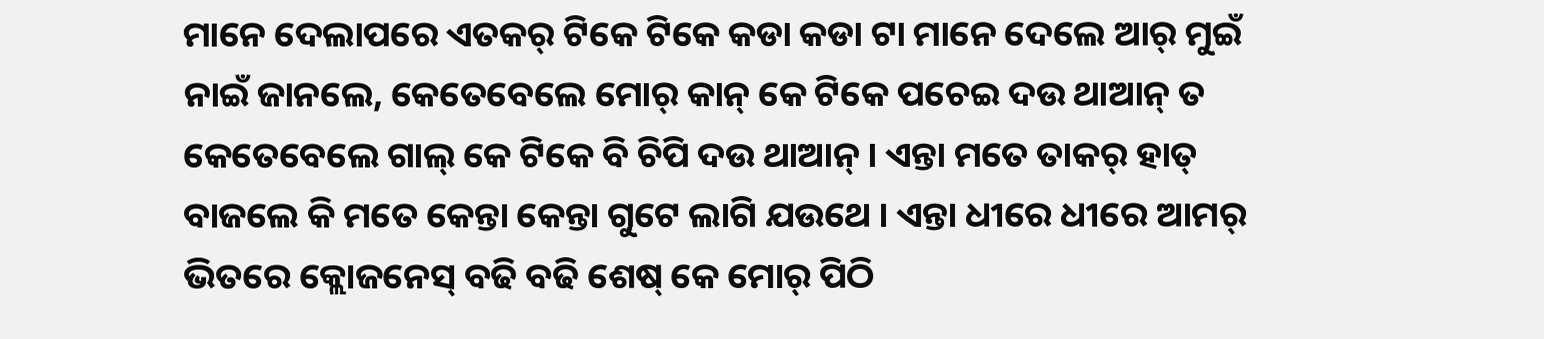ମାନେ ଦେଲାପରେ ଏତକର୍ ଟିକେ ଟିକେ କଡା କଡା ଟା ମାନେ ଦେଲେ ଆର୍ ମୁଇଁ ନାଇଁ ଜାନଲେ, କେତେବେଲେ ମୋର୍ କାନ୍ କେ ଟିକେ ପଚେଇ ଦଉ ଥାଆନ୍ ତ କେତେବେଲେ ଗାଲ୍ କେ ଟିକେ ବି ଚିପି ଦଉ ଥାଆନ୍ । ଏନ୍ତା ମତେ ତାକର୍ ହାତ୍ ବାଜଲେ କି ମତେ କେନ୍ତା କେନ୍ତା ଗୁଟେ ଲାଗି ଯଉଥେ । ଏନ୍ତା ଧୀରେ ଧୀରେ ଆମର୍ ଭିତରେ କ୍ଲୋଜନେସ୍ ବଢି ବଢି ଶେଷ୍ କେ ମୋର୍ ପିଠି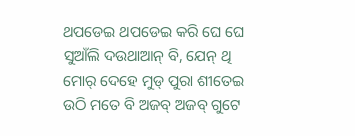ଥପଡେଇ ଥପଡେଇ କରି ଘେ ଘେ ସୁଆଁଲି ଦଉଥାଆନ୍ ବି, ଯେନ୍ ଥି ମୋର୍ ଦେହେ ମୁଡ୍ ପୁରା ଶୀତେଇ ଉଠି ମତେ ବି ଅଜବ୍ ଅଜବ୍ ଗୁଟେ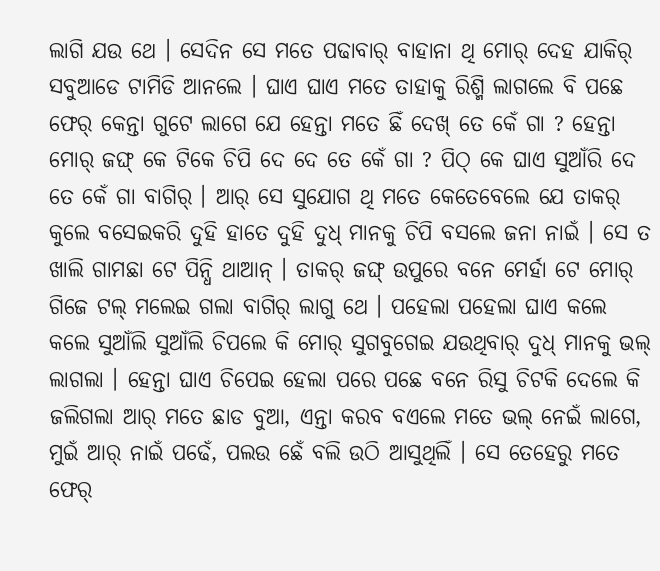ଲାଗି ଯଉ ଥେ । ସେଦିନ ସେ ମତେ ପଢାବାର୍ ବାହାନା ଥି ମୋର୍ ଦେହ ଯାକିର୍ ସବୁଆଡେ ଟାମିଡି ଆନଲେ । ଘାଏ ଘାଏ ମତେ ତାହାକୁ ରିଶ୍ମି ଲାଗଲେ ବି ପଛେ ଫେର୍ କେନ୍ତା ଗୁଟେ ଲାଗେ ଯେ ହେନ୍ତା ମତେ ଛିଁ ଦେଖ୍ ତେ କେଁ ଗା ? ହେନ୍ତା ମୋର୍ ଜଙ୍ଘ୍ କେ ଟିକେ ଚିପି ଦେ ଦେ ତେ କେଁ ଗା ? ପିଠ୍ କେ ଘାଏ ସୁଆଁରି ଦେ ତେ କେଁ ଗା ବାଗିର୍ । ଆର୍ ସେ ସୁଯୋଗ ଥି ମତେ କେତେବେଲେ ଯେ ତାକର୍ କୁଲେ ବସେଇକରି ଦୁହି ହାତେ ଦୁହି ଦୁଧ୍ ମାନକୁ ଚିପି ବସଲେ ଜନା ନାଇଁ । ସେ ତ ଖାଲି ଗାମଛା ଟେ ପିନ୍ଧି ଥାଆନ୍ । ତାକର୍ ଜଙ୍ଘ୍ ଉପୁରେ ବନେ ମେର୍ହା ଟେ ମୋର୍ ଗିଜେ ଟଲ୍ ମଲେଇ ଗଲା ବାଗିର୍ ଲାଗୁ ଥେ । ପହେଲା ପହେଲା ଘାଏ କଲେ କଲେ ସୁଆଁଲି ସୁଆଁଲି ଚିପଲେ କି ମୋର୍ ସୁଗବୁଗେଇ ଯଉଥିବାର୍ ଦୁଧ୍ ମାନକୁ ଭଲ୍ ଲାଗଲା । ହେନ୍ତା ଘାଏ ଚିପେଇ ହେଲା ପରେ ପଛେ ବନେ ରିସୁ ଚିଟକି ଦେଲେ କି ଜଲିଗଲା ଆର୍ ମତେ ଛାଡ ବୁଆ, ଏନ୍ତା କରବ ବଏଲେ ମତେ ଭଲ୍ ନେଇଁ ଲାଗେ, ମୁଇଁ ଆର୍ ନାଇଁ ପଢେଁ, ପଲଉ ଛେଁ ବଲି ଉଠି ଆସୁଥିଲିଁ । ସେ ତେହେରୁ ମତେ ଫେର୍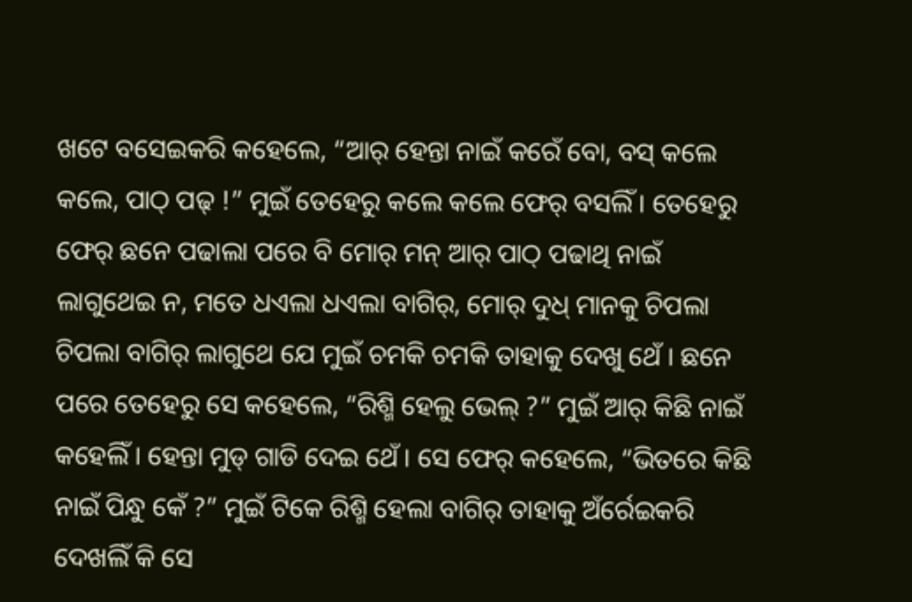ଖଟେ ବସେଇକରି କହେଲେ, “ଆର୍ ହେନ୍ତା ନାଇଁ କରେଁ ବୋ, ବସ୍ କଲେ କଲେ, ପାଠ୍ ପଢ୍ !” ମୁଇଁ ତେହେରୁ କଲେ କଲେ ଫେର୍ ବସଲିଁ । ତେହେରୁ ଫେର୍ ଛନେ ପଢାଲା ପରେ ବି ମୋର୍ ମନ୍ ଆର୍ ପାଠ୍ ପଢାଥି ନାଇଁ ଲାଗୁଥେଇ ନ, ମତେ ଧଏଲା ଧଏଲା ବାଗିର୍, ମୋର୍ ଦୁଧ୍ ମାନକୁ ଚିପଲା ଚିପଲା ବାଗିର୍ ଲାଗୁଥେ ଯେ ମୁଇଁ ଚମକି ଚମକି ତାହାକୁ ଦେଖୁ ଥେଁ । ଛନେ ପରେ ତେହେରୁ ସେ କହେଲେ, “ରିଶ୍ମି ହେଲୁ ଭେଲ୍ ?” ମୁଇଁ ଆର୍ କିଛି ନାଇଁ କହେଲିଁ । ହେନ୍ତା ମୁଡ୍ ଗାଡି ଦେଇ ଥେଁ । ସେ ଫେର୍ କହେଲେ, “ଭିତରେ କିଛି ନାଇଁ ପିନ୍ଧୁ କେଁ ?” ମୁଇଁ ଟିକେ ରିଶ୍ମି ହେଲା ବାଗିର୍ ତାହାକୁ ଅଁର୍ରେଇକରି ଦେଖଲିଁ କି ସେ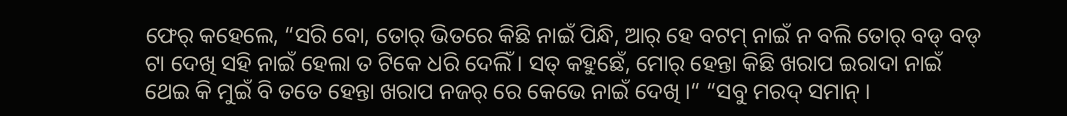ଫେର୍ କହେଲେ, “ସରି ବୋ, ତୋର୍ ଭିତରେ କିଛି ନାଇଁ ପିନ୍ଧି, ଆର୍ ହେ ବଟମ୍ ନାଇଁ ନ ବଲି ତୋର୍ ବଡ୍ ବଡ୍ ଟା ଦେଖି ସହି ନାଇଁ ହେଲା ତ ଟିକେ ଧରି ଦେଲିଁ । ସତ୍ କହୁଛେଁ, ମୋର୍ ହେନ୍ତା କିଛି ଖରାପ ଇରାଦା ନାଇଁ ଥେଇ କି ମୁଇଁ ବି ତତେ ହେନ୍ତା ଖରାପ ନଜର୍ ରେ କେଭେ ନାଇଁ ଦେଖି ।“ “ସବୁ ମରଦ୍ ସମାନ୍ ।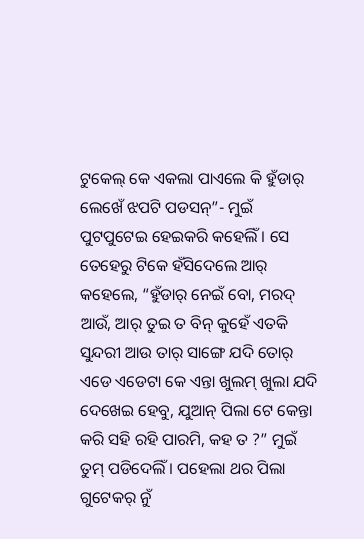ଟୁକେଲ୍ କେ ଏକଲା ପାଏଲେ କି ହୁଁଡାର୍ ଲେଖେଁ ଝପଟି ପଡସନ୍”- ମୁଇଁ ପୁଟପୁଟେଇ ହେଇକରି କହେଲିଁ । ସେ ତେହେରୁ ଟିକେ ହଁସିଦେଲେ ଆର୍ କହେଲେ, “ହୁଁଡାର୍ ନେଇଁ ବୋ, ମରଦ୍ ଆଉଁ, ଆର୍ ତୁଇ ତ ବିନ୍ କୁହେଁ ଏତକି ସୁନ୍ଦରୀ ଆଉ ତାର୍ ସାଙ୍ଗେ ଯଦି ତୋର୍ ଏଡେ ଏଡେଟା କେ ଏନ୍ତା ଖୁଲମ୍ ଖୁଲା ଯଦି ଦେଖେଇ ହେବୁ, ଯୁଆନ୍ ପିଲା ଟେ କେନ୍ତା କରି ସହି ରହି ପାରମି, କହ ତ ?” ମୁଇଁ ତୁମ୍ ପଡିଦେଲିଁ । ପହେଲା ଥର ପିଲା ଗୁଟେକର୍ ନୁଁ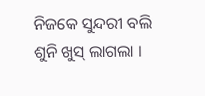ନିଜକେ ସୁନ୍ଦରୀ ବଲି ଶୁନି ଖୁସ୍ ଲାଗଲା ।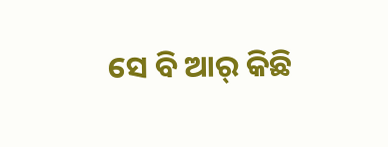ସେ ବି ଆର୍ କିଛି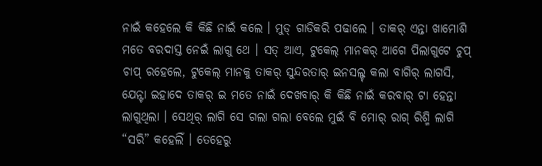ନାଇଁ କହେଲେ କି କିଛି ନାଇଁ କଲେ । ମୁଡ୍ ଗାଡିକରି ପଢାଲେ । ତାକର୍ ଏନ୍ତା ଖାମୋଶି ମତେ ବରଦାସ୍ତ ନେଇଁ ଲାଗୁ ଥେ । ସତ୍ ଆଏ, ଟୁକେଲ୍ ମାନକର୍ ଆଗେ ପିଲାଗୁଟେ ଚୁପ୍ ଚାପ୍ ରହେଲେ, ଟୁକେଲ୍ ମାନକୁ ତାକର୍ ସୁନ୍ଦରତାର୍ ଇନସଲ୍ଟ୍ କଲା ବାଗିର୍ ଲାଗସି, ଯେନ୍ଟା ଇହାଦେ ତାକର୍ ଇ ମତେ ନାଇଁ ଦେଖବାର୍ କି କିଛି ନାଇଁ କରବାର୍ ଟା ହେନ୍ତା ଲାଗୁଥିଲା । ସେଥିର୍ ଲାଗି ସେ ଗଲା ଗଲା ବେଲେ ମୁଇଁ ବି ମୋର୍ ରାଗ୍ ରିଶ୍ମି ଲାଗି “ସରି” କହେଲିଁ । ତେହେରୁ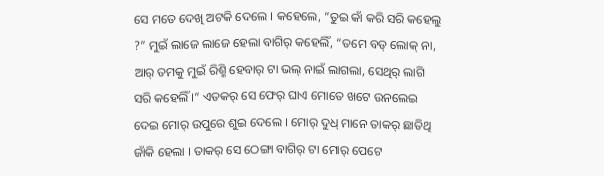ସେ ମତେ ଦେଖି ଅଟକି ଦେଲେ । କହେଲେ, “ତୁଇ କାଁ କରି ସରି କହେଲୁ ?” ମୁଇଁ ଲାଜେ ଲାଜେ ହେଲା ବାଗିର୍ କହେଲିଁ, “ତମେ ବଡ୍ ଲୋକ୍ ନା, ଆର୍ ତମକୁ ମୁଇଁ ରିଶ୍ମି ହେବାର୍ ଟା ଭଲ୍ ନାଇଁ ଲାଗଲା, ସେଥିର୍ ଲାଗି ସରି କହେଲିଁ ।“ ଏତକର୍ ସେ ଫେର୍ ଘାଏ ମୋତେ ଖଟେ ଉନଲେଇ ଦେଇ ମୋର୍ ଉପୁରେ ଶୁଇ ଦେଲେ । ମୋର୍ ଦୁଧ୍ ମାନେ ତାକର୍ ଛାତିଥି ଜାଁକି ହେଲା । ତାକର୍ ସେ ଠେଙ୍ଗା ବାଗିର୍ ଟା ମୋର୍ ପେଟେ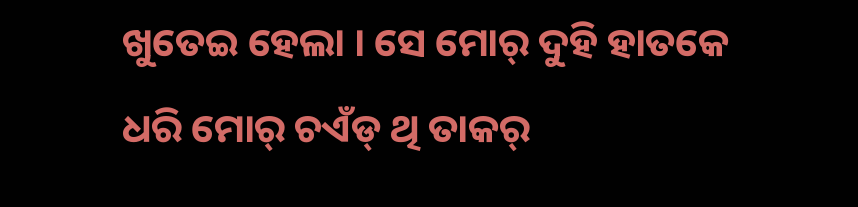ଖୁତେଇ ହେଲା । ସେ ମୋର୍ ଦୁହି ହାତକେ ଧରି ମୋର୍ ଚଏଁଡ୍ ଥି ତାକର୍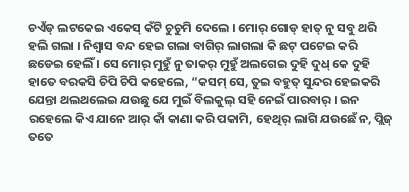ଚଏଁଡ୍ ଲଟକେଇ ଏକେସ୍ କଁଟି ଚୁଚୁମି ଦେଲେ । ମୋର୍ ଗୋଡ୍ ହାତ୍ ନୁ ସବୁ ଥରି ହଲି ଗଲା । ନିଶ୍ଵାସ ବନ୍ଦ ହେଇ ଗଲା ବାଗିର୍ ଲାଗଲା କି ଛଟ୍ ପଟେଇ କରି ଛଡେଇ ହେଲିଁ । ସେ ମୋର୍ ମୁହୁଁ ନୁ ତାକର୍ ମୁହୁଁ ଅଲଗେଇ ଦୁହି ଦୁଧ୍ କେ ଦୁହି ହାତେ ବରକସି ଚିପି ଚିପି କହେଲେ, “କସମ୍ ସେ, ତୁଇ ବହୁତ୍ ସୁନ୍ଦର ହେଇକରି ଯେନ୍ତା ଥଲଥଲେଇ ଯଉଛୁ ଯେ ମୁଇଁ ବିଲକୁଲ୍ ସହି ନେଇଁ ପାରବାର୍ । ଇନ ରହେଲେ କିଏ ଯାନେ ଆର୍ କାଁ କାଣା କରି ପକାମି, ହେଥିର୍ ଲାଗି ଯଉଛେଁ ନ, ପ୍ଲିଜ୍ ତତେ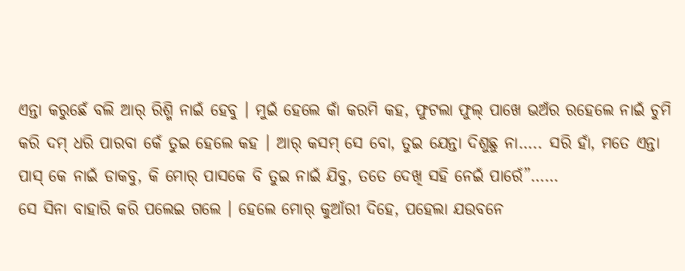ଏନ୍ତା କରୁଛେଁ ବଲି ଆର୍ ରିଶ୍ମି ନାଇଁ ହେବୁ । ମୁଇଁ ହେଲେ କାଁ କରମି କହ, ଫୁଟଲା ଫୁଲ୍ ପାଖେ ଭଅଁର ରହେଲେ ନାଇଁ ଚୁମି କରି ଦମ୍ ଧରି ପାରବା କେଁ ତୁଇ ହେଲେ କହ । ଆର୍ କସମ୍ ସେ ବୋ, ତୁଇ ଯେନ୍ତା ଦିଶୁଛୁ ନା….. ସରି ହାଁ, ମତେ ଏନ୍ତା ପାସ୍ କେ ନାଇଁ ଡାକବୁ, କି ମୋର୍ ପାସକେ ବି ତୁଇ ନାଇଁ ଯିବୁ, ତତେ ଦେଖି ସହି ନେଇଁ ପାରେଁ”……
ସେ ସିନା ବାହାରି କରି ପଲେଇ ଗଲେ । ହେଲେ ମୋର୍ କୁଆଁରୀ ଦିହେ, ପହେଲା ଯଉବନେ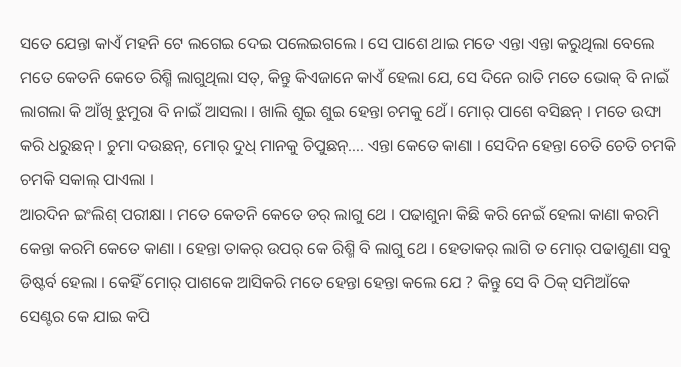ସତେ ଯେନ୍ତା କାଏଁ ମହନି ଟେ ଲଗେଇ ଦେଇ ପଲେଇଗଲେ । ସେ ପାଶେ ଥାଇ ମତେ ଏନ୍ତା ଏନ୍ତା କରୁଥିଲା ବେଲେ ମତେ କେତନି କେତେ ରିଶ୍ମି ଲାଗୁଥିଲା ସତ୍, କିନ୍ତୁ କିଏଜାନେ କାଏଁ ହେଲା ଯେ, ସେ ଦିନେ ରାତି ମତେ ଭୋକ୍ ବି ନାଇଁ ଲାଗଲା କି ଆଁଖି ଝୁମୁରା ବି ନାଇଁ ଆସଲା । ଖାଲି ଶୁଇ ଶୁଇ ହେନ୍ତା ଚମକୁ ଥେଁ । ମୋର୍ ପାଶେ ବସିଛନ୍ । ମତେ ଉଙ୍ଘା କରି ଧରୁଛନ୍ । ଚୁମା ଦଉଛନ୍, ମୋର୍ ଦୁଧ୍ ମାନକୁ ଚିପୁଛନ୍…. ଏନ୍ତା କେତେ କାଣା । ସେଦିନ ହେନ୍ତା ଚେତି ଚେତି ଚମକି ଚମକି ସକାଲ୍ ପାଏଲା ।
ଆରଦିନ ଇଂଲିଶ୍ ପରୀକ୍ଷା । ମତେ କେତନି କେତେ ଡର୍ ଲାଗୁ ଥେ । ପଢାଶୁନା କିଛି କରି ନେଇଁ ହେଲା କାଣା କରମି କେନ୍ତା କରମି କେତେ କାଣା । ହେନ୍ତା ତାକର୍ ଉପର୍ କେ ରିଶ୍ମି ବି ଲାଗୁ ଥେ । ହେତାକର୍ ଲାଗି ତ ମୋର୍ ପଢାଶୁଣା ସବୁ ଡିଷ୍ଟର୍ବ ହେଲା । କେହିଁ ମୋର୍ ପାଶକେ ଆସିକରି ମତେ ହେନ୍ତା ହେନ୍ତା କଲେ ଯେ ? କିନ୍ତୁ ସେ ବି ଠିକ୍ ସମିଆଁକେ ସେଣ୍ଟର କେ ଯାଇ କପି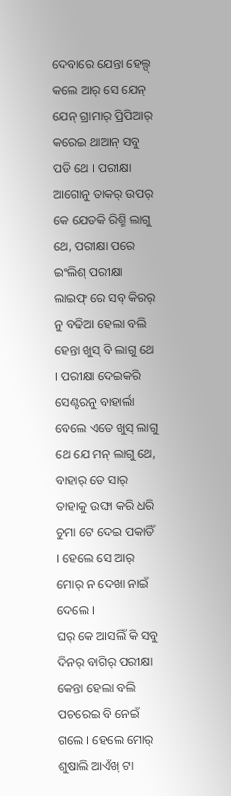ଦେବାରେ ଯେନ୍ତା ହେଲ୍ପ୍ କଲେ ଆର୍ ସେ ଯେନ୍ ଯେନ୍ ଗ୍ରାମାର୍ ପ୍ରିପିଆର୍ କରେଇ ଥାଆନ୍ ସବୁ ପଡି ଥେ । ପରୀକ୍ଷା ଆଗୋନୁ ତାକର୍ ଉପର୍ କେ ଯେତକି ରିଶ୍ମି ଲାଗୁ ଥେ, ପରୀକ୍ଷା ପରେ ଇଂଲିଶ୍ ପରୀକ୍ଷା ଲାଇଫ୍ ରେ ସବ୍ କିରର୍ ନୁ ବଢିଆ ହେଲା ବଲି ହେନ୍ତା ଖୁସ୍ ବି ଲାଗୁ ଥେ । ପରୀକ୍ଷା ଦେଇକରି ସେଣ୍ଟରନୁ ବାହାର୍ଲା ବେଲେ ଏତେ ଖୁସ୍ ଲାଗୁ ଥେ ଯେ ମନ୍ ଲାଗୁ ଥେ, ବାହାର୍ ତେ ସାର୍ ତାହାକୁ ଉଙ୍ଘା କରି ଧରି ଚୁମା ଟେ ଦେଇ ପକାତିଁ । ହେଲେ ସେ ଆର୍ ମୋର୍ ନ ଦେଖା ନାଇଁ ଦେଲେ ।
ଘର୍ କେ ଆସଲିଁ କି ସବୁ ଦିନର୍ ବାଗିର୍ ପରୀକ୍ଷା କେନ୍ତା ହେଲା ବଲି ପଚରେଇ ବି ନେଇଁ ଗଲେ । ହେଲେ ମୋର୍ ଶୁଷାଲି ଆଏଁଖ୍ ଟା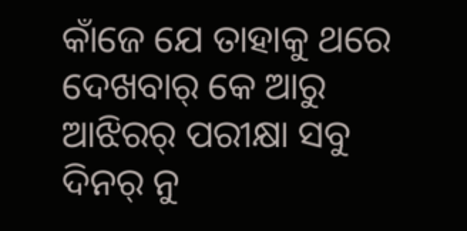କାଁଜେ ଯେ ତାହାକୁ ଥରେ ଦେଖବାର୍ କେ ଆରୁ ଆଝିରର୍ ପରୀକ୍ଷା ସବୁ ଦିନର୍ ନୁ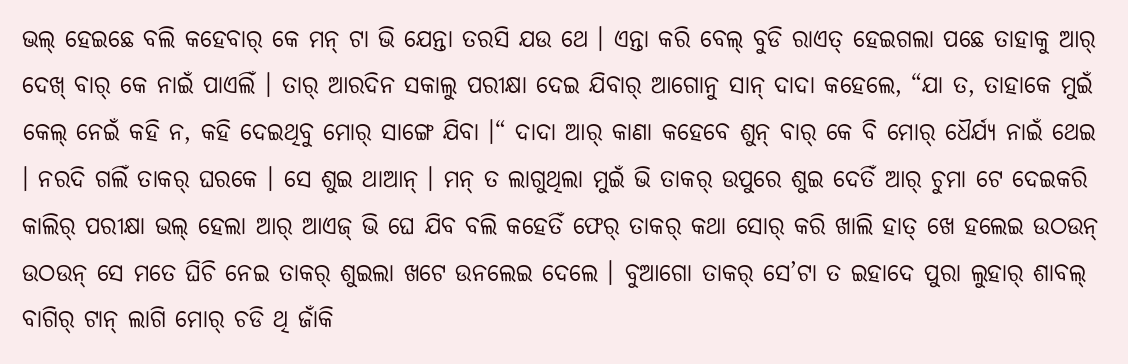ଭଲ୍ ହେଇଛେ ବଲି କହେବାର୍ କେ ମନ୍ ଟା ଭି ଯେନ୍ତା ତରସି ଯଉ ଥେ । ଏନ୍ତା କରି ବେଲ୍ ବୁଡି ରାଏତ୍ ହେଇଗଲା ପଛେ ତାହାକୁ ଆର୍ ଦେଖ୍ ବାର୍ କେ ନାଇଁ ପାଏଲିଁ । ତାର୍ ଆରଦିନ ସକାଲୁ ପରୀକ୍ଷା ଦେଇ ଯିବାର୍ ଆଗୋନୁ ସାନ୍ ଦାଦା କହେଲେ, “ଯା ତ, ତାହାକେ ମୁଇଁ କେଲ୍ ନେଇଁ କହି ନ, କହି ଦେଇଥିବୁ ମୋର୍ ସାଙ୍ଗେ ଯିବା ।“ ଦାଦା ଆର୍ କାଣା କହେବେ ଶୁନ୍ ବାର୍ କେ ବି ମୋର୍ ଧୈର୍ଯ୍ୟ ନାଇଁ ଥେଇ । ନରଦି ଗଲିଁ ତାକର୍ ଘରକେ । ସେ ଶୁଇ ଥାଆନ୍ । ମନ୍ ତ ଲାଗୁଥିଲା ମୁଇଁ ଭି ତାକର୍ ଉପୁରେ ଶୁଇ ଦେତିଁ ଆର୍ ଚୁମା ଟେ ଦେଇକରି କାଲିର୍ ପରୀକ୍ଷା ଭଲ୍ ହେଲା ଆର୍ ଆଏଜ୍ ଭି ଘେ ଯିବ ବଲି କହେତିଁ ଫେର୍ ତାକର୍ କଥା ସୋର୍ କରି ଖାଲି ହାତ୍ ଖେ ହଲେଇ ଉଠଉନ୍ ଉଠଉନ୍ ସେ ମତେ ଘିଚି ନେଇ ତାକର୍ ଶୁଇଲା ଖଟେ ଉନଲେଇ ଦେଲେ । ବୁଆଗୋ ତାକର୍ ସେ’ଟା ତ ଇହାଦେ ପୁରା ଲୁହାର୍ ଶାବଲ୍ ବାଗିର୍ ଟାନ୍ ଲାଗି ମୋର୍ ଚଡି ଥି ଜାଁକି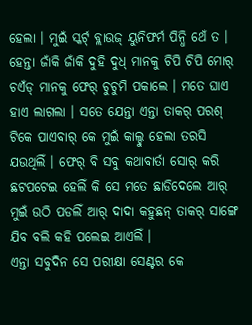ହେଲା । ମୁଇଁ ସ୍କର୍ଟ୍ ବ୍ଲାଉଜ୍ ୟୁନିଫର୍ମ ପିନ୍ଧି ଥେଁ ତ । ହେନ୍ତା ଜାଁକି ଜାଁକି ଦୁହି ଦୁଧ୍ ମାନକୁ ଚିପି ଚିପି ମୋର୍ ଚଏଁଡ୍ ମାନକୁ ଫେର୍ ଚୁଚୁମି ପକାଲେ । ମତେ ଘାଏ ହାଏ ଲାଗଲା । ସତେ ଯେନ୍ତା ଏନ୍ତା ତାକର୍ ପରଶ୍ ଟିକେ ପାଏବାର୍ କେ ମୁଇଁ କାଲ୍ହୁ ହେଲା ତରସି ଯଉଥିଲିଁ । ଫେର୍ ବି ସବୁ କଥାବାର୍ତା ସୋର୍ କରି ଛଟପଟେଇ ହେଲିଁ କି ସେ ମତେ ଛାଡିଦେଲେ ଆର୍ ମୁଇଁ ଉଠି ପଡଲିଁ ଆର୍ ଦାଦା କହୁଛନ୍ ତାକର୍ ସାଙ୍ଗେ ଯିବ ବଲି କହି ପଲେଇ ଆଏଲିଁ ।
ଏନ୍ତା ସବୁଦିନ ସେ ପରୀକ୍ଷା ସେଣ୍ଟର କେ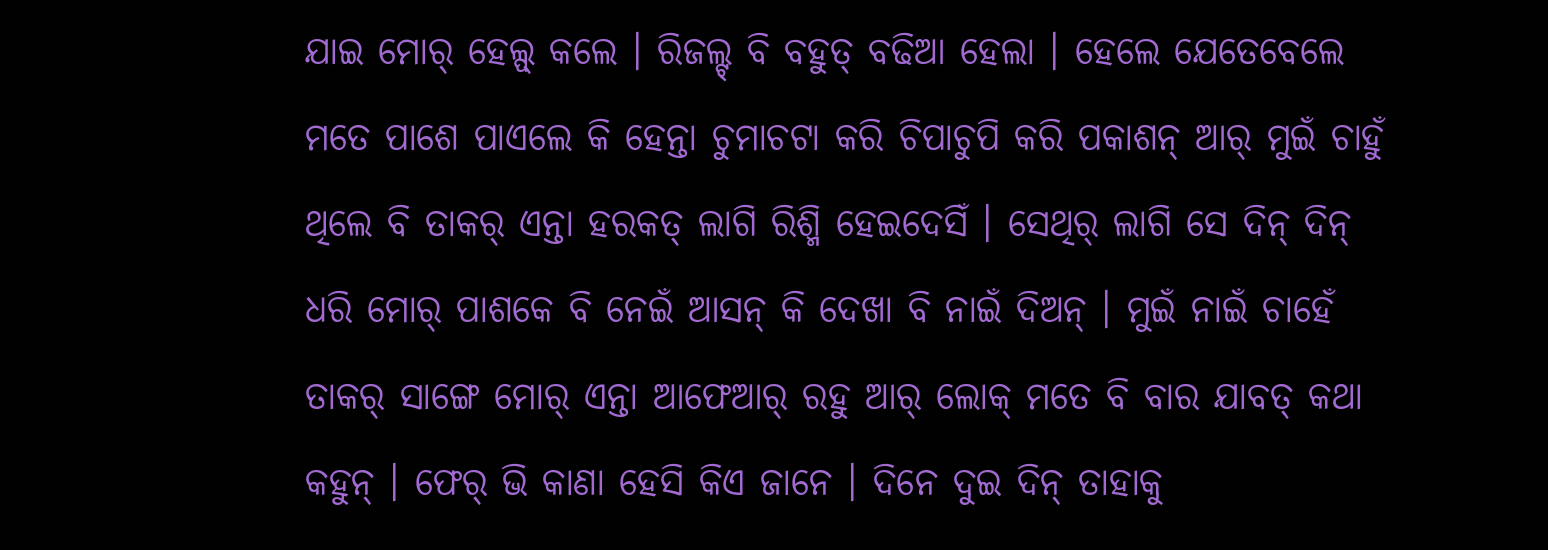ଯାଇ ମୋର୍ ହେଲ୍ପ୍ କଲେ । ରିଜଲ୍ଟ୍ ବି ବହୁତ୍ ବଢିଆ ହେଲା । ହେଲେ ଯେତେବେଲେ ମତେ ପାଶେ ପାଏଲେ କି ହେନ୍ତା ଚୁମାଚଟା କରି ଚିପାଚୁପି କରି ପକାଶନ୍ ଆର୍ ମୁଇଁ ଚାହୁଁ ଥିଲେ ବି ତାକର୍ ଏନ୍ତା ହରକତ୍ ଲାଗି ରିଶ୍ମି ହେଇଦେସିଁ । ସେଥିର୍ ଲାଗି ସେ ଦିନ୍ ଦିନ୍ ଧରି ମୋର୍ ପାଶକେ ବି ନେଇଁ ଆସନ୍ କି ଦେଖା ବି ନାଇଁ ଦିଅନ୍ । ମୁଇଁ ନାଇଁ ଚାହେଁ ତାକର୍ ସାଙ୍ଗେ ମୋର୍ ଏନ୍ତା ଆଫେଆର୍ ରହୁ ଆର୍ ଲୋକ୍ ମତେ ବି ବାର ଯାବତ୍ କଥା କହୁନ୍ । ଫେର୍ ଭି କାଣା ହେସି କିଏ ଜାନେ । ଦିନେ ଦୁଇ ଦିନ୍ ତାହାକୁ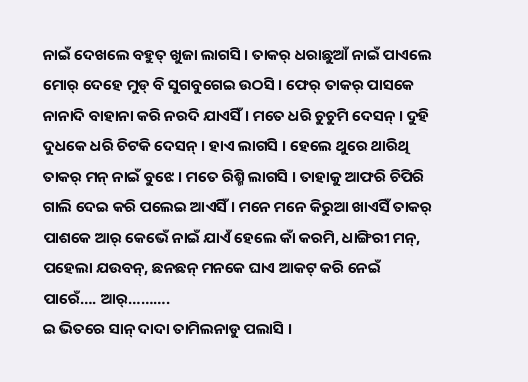ନାଇଁ ଦେଖଲେ ବହୁତ୍ ଖୁଜା ଲାଗସି । ତାକର୍ ଧରାଛୁଆଁ ନାଇଁ ପାଏଲେ ମୋର୍ ଦେହେ ମୁଡ୍ ବି ସୁଗବୁଗେଇ ଉଠସି । ଫେର୍ ତାକର୍ ପାସକେ ନାନାଦି ବାହାନା କରି ନରଦି ଯାଏସିଁ । ମତେ ଧରି ଚୁଚୁମି ଦେସନ୍ । ଦୁହି ଦୁଧକେ ଧରି ଚିଟକି ଦେସନ୍ । ହାଏ ଲାଗସି । ହେଲେ ଥୁରେ ଥାରିଥି ତାକର୍ ମନ୍ ନାଇଁ ବୁଝେ । ମତେ ରିଶ୍ମି ଲାଗସି । ତାହାକୁ ଆଫରି ଚିପିରି ଗାଲି ଦେଇ କରି ପଲେଇ ଆଏସିଁ । ମନେ ମନେ କିରୁଆ ଖାଏସିଁ ତାକର୍ ପାଶକେ ଆର୍ କେଭେଁ ନାଇଁ ଯାଏଁ ହେଲେ କାଁ କରମି, ଧାଙ୍ଗିରୀ ମନ୍, ପହେଲା ଯଉବନ୍, ଛନଛନ୍ ମନକେ ଘାଏ ଆକଟ୍ କରି ନେଇଁ ପାରେଁ…. ଆର୍……….
ଇ ଭିତରେ ସାନ୍ ଦାଦା ତାମିଲନାଡୁ ପଲାସି ।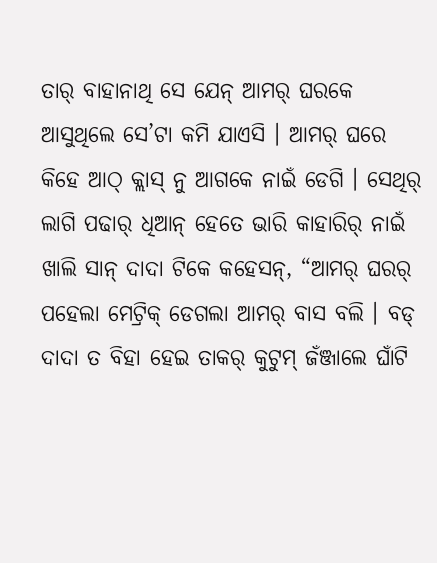ତାର୍ ବାହାନାଥି ସେ ଯେନ୍ ଆମର୍ ଘରକେ ଆସୁଥିଲେ ସେ’ଟା କମି ଯାଏସି । ଆମର୍ ଘରେ କିହେ ଆଠ୍ କ୍ଲାସ୍ ନୁ ଆଗକେ ନାଇଁ ଡେଗି । ସେଥିର୍ ଲାଗି ପଢାର୍ ଧିଆନ୍ ହେତେ ଭାରି କାହାରିର୍ ନାଇଁ ଖାଲି ସାନ୍ ଦାଦା ଟିକେ କହେସନ୍, “ଆମର୍ ଘରର୍ ପହେଲା ମେଟ୍ରିକ୍ ଡେଗଲା ଆମର୍ ବାସ ବଲି । ବଡ୍ ଦାଦା ତ ବିହା ହେଇ ତାକର୍ କୁଟୁମ୍ ଜଁଞ୍ଜାଲେ ଘାଁଟି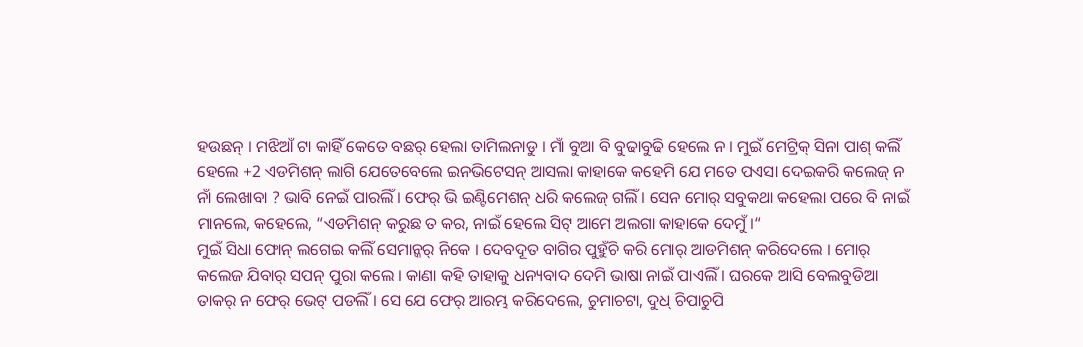ହଉଛନ୍ । ମଝିଆଁ ଟା କାହିଁ କେତେ ବଛର୍ ହେଲା ତାମିଲନାଡୁ । ମାଁ ବୁଆ ବି ବୁଢାବୁଢି ହେଲେ ନ । ମୁଇଁ ମେଟ୍ରିକ୍ ସିନା ପାଶ୍ କଲିଁ ହେଲେ +2 ଏଡମିଶନ୍ ଲାଗି ଯେତେବେଲେ ଇନଭିଟେସନ୍ ଆସଲା କାହାକେ କହେମି ଯେ ମତେ ପଏସା ଦେଇକରି କଲେଜ୍ ନ ନାଁ ଲେଖାବା ? ଭାବି ନେଇଁ ପାରଲିଁ । ଫେର୍ ଭି ଇଣ୍ଟିମେଶନ୍ ଧରି କଲେଜ୍ ଗଲିଁ । ସେନ ମୋର୍ ସବୁକଥା କହେଲା ପରେ ବି ନାଇଁ ମାନଲେ, କହେଲେ, “ଏଡମିଶନ୍ କରୁଛ ତ କର, ନାଇଁ ହେଲେ ସିଟ୍ ଆମେ ଅଲଗା କାହାକେ ଦେମୁଁ ।“
ମୁଇଁ ସିଧା ଫୋନ୍ ଲଗେଇ କଲିଁ ସେମାନ୍କର୍ ନିକେ । ଦେବଦୂତ ବାଗିର ପୁହୁଁଚି କରି ମୋର୍ ଆଡମିଶନ୍ କରିଦେଲେ । ମୋର୍ କଲେଜ ଯିବାର୍ ସପନ୍ ପୁରା କଲେ । କାଣା କହି ତାହାକୁ ଧନ୍ୟବାଦ ଦେମି ଭାଷା ନାଇଁ ପାଏଲିଁ । ଘରକେ ଆସି ବେଲବୁଡିଆ ତାକର୍ ନ ଫେର୍ ଭେଟ୍ ପଡଲିଁ । ସେ ଯେ ଫେର୍ ଆରମ୍ଭ କରିଦେଲେ, ଚୁମାଚଟା, ଦୁଧ୍ ଚିପାଚୁପି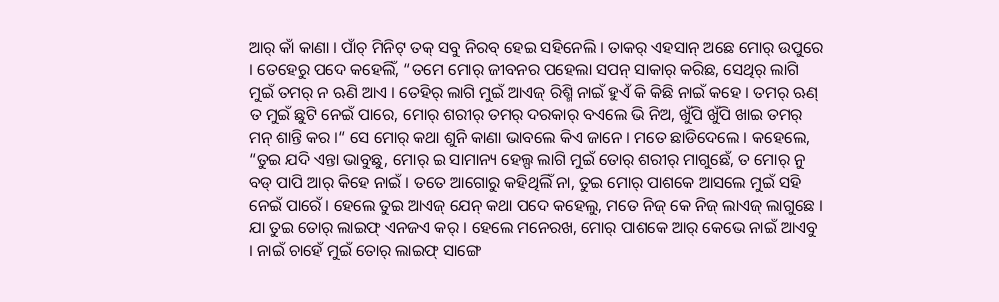ଆର୍ କାଁ କାଣା । ପାଁଚ୍ ମିନିଟ୍ ତକ୍ ସବୁ ନିରବ୍ ହେଇ ସହିନେଲି । ତାକର୍ ଏହସାନ୍ ଅଛେ ମୋର୍ ଉପୁରେ । ତେହେରୁ ପଦେ କହେଲିଁ, “ତମେ ମୋର୍ ଜୀବନର ପହେଲା ସପନ୍ ସାକାର୍ କରିଛ, ସେଥିର୍ ଲାଗି ମୁଇଁ ତମର୍ ନ ଋଣି ଆଏ । ତେହିର୍ ଲାଗି ମୁଇଁ ଆଏଜ୍ ରିଶ୍ମି ନାଇଁ ହୁଏଁ କି କିଛି ନାଇଁ କହେ । ତମର୍ ଋଣ୍ ତ ମୁଇଁ ଛୁଟି ନେଇଁ ପାରେ, ମୋର୍ ଶରୀର୍ ତମର୍ ଦରକାର୍ ବଏଲେ ଭି ନିଅ, ଖୁଁପି ଖୁଁପି ଖାଇ ତମର୍ ମନ୍ ଶାନ୍ତି କର ।“ ସେ ମୋର୍ କଥା ଶୁନି କାଣା ଭାବଲେ କିଏ ଜାନେ । ମତେ ଛାଡିଦେଲେ । କହେଲେ, “ତୁଇ ଯଦି ଏନ୍ତା ଭାବୁଛୁ, ମୋର୍ ଇ ସାମାନ୍ୟ ହେଲ୍ପ ଲାଗି ମୁଇଁ ତୋର୍ ଶରୀର୍ ମାଗୁଛେଁ, ତ ମୋର୍ ନୁ ବଡ୍ ପାପି ଆର୍ କିହେ ନାଇଁ । ତତେ ଆଗୋରୁ କହିଥିଲିଁ ନା, ତୁଇ ମୋର୍ ପାଶକେ ଆସଲେ ମୁଇଁ ସହି ନେଇଁ ପାରେଁ । ହେଲେ ତୁଇ ଆଏଜ୍ ଯେନ୍ କଥା ପଦେ କହେଲୁ, ମତେ ନିଜ୍ କେ ନିଜ୍ ଲାଏଜ୍ ଲାଗୁଛେ । ଯା ତୁଇ ତୋର୍ ଲାଇଫ୍ ଏନଜଏ କର୍ । ହେଲେ ମନେରଖ, ମୋର୍ ପାଶକେ ଆର୍ କେଭେ ନାଇଁ ଆଏବୁ । ନାଇଁ ଚାହେଁ ମୁଇଁ ତୋର୍ ଲାଇଫ୍ ସାଙ୍ଗେ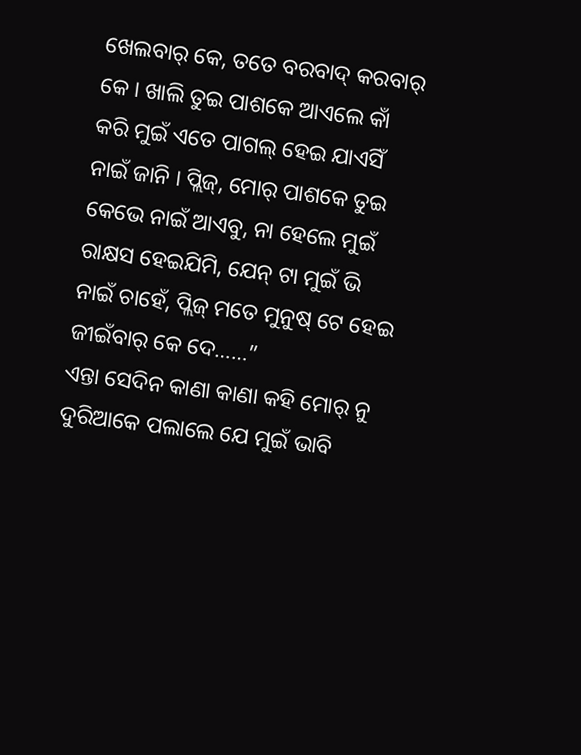ଖେଲବାର୍ କେ, ତତେ ବରବାଦ୍ କରବାର୍ କେ । ଖାଲି ତୁଇ ପାଶକେ ଆଏଲେ କାଁ କରି ମୁଇଁ ଏତେ ପାଗଲ୍ ହେଇ ଯାଏସିଁ ନାଇଁ ଜାନି । ପ୍ଲିଜ୍, ମୋର୍ ପାଶକେ ତୁଇ କେଭେ ନାଇଁ ଆଏବୁ, ନା ହେଲେ ମୁଇଁ ରାକ୍ଷସ ହେଇଯିମି, ଯେନ୍ ଟା ମୁଇଁ ଭି ନାଇଁ ଚାହେଁ, ପ୍ଲିଜ୍ ମତେ ମୁନୁଷ୍ ଟେ ହେଇ ଜୀଇଁବାର୍ କେ ଦେ……”
ଏନ୍ତା ସେଦିନ କାଣା କାଣା କହି ମୋର୍ ନୁ ଦୁରିଆକେ ପଲାଲେ ଯେ ମୁଇଁ ଭାବି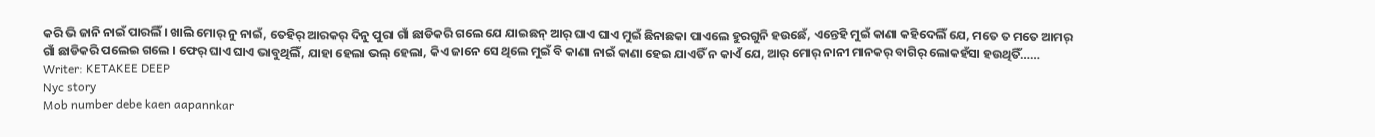କରି ଭି ଜାନି ନାଇଁ ପାରଲିଁ । ଖାଲି ମୋର୍ ନୁ ନାଇଁ, ତେହିର୍ ଆରକର୍ ଦିନୁ ପୁରା ଗାଁ ଛାଡିକରି ଗଲେ ଯେ ଯାଇଛନ୍ ଆର୍ ଘାଏ ଘାଏ ମୁଇଁ ଛିନାଛକା ପାଏଲେ ହୁରଗୁନି ହଉଛେଁ, ଏନ୍ତେହି ମୁଇଁ କାଣା କହିଦେଲିଁ ଯେ, ମତେ ତ ମତେ ଆମର୍ ଗାଁ ଛାଡିକରି ପଲେଇ ଗଲେ । ଫେର୍ ଘାଏ ଘାଏ ଭାବୁଥିଲିଁ, ଯାହା ହେଲା ଭଲ୍ ହେଲା, କିଏ ଜାନେ ସେ ଥିଲେ ମୁଇଁ ବି କାଣା ନାଇଁ କାଣା ହେଇ ଯାଏତିଁ ନ କାଏଁ ଯେ, ଆର୍ ମୋର୍ ନାନୀ ମାନକର୍ ବାଗିର୍ ଲୋକହଁସା ହଉଥିତିଁ……
Writer: KETAKEE DEEP
Nyc story
Mob number debe kaen aapannkar